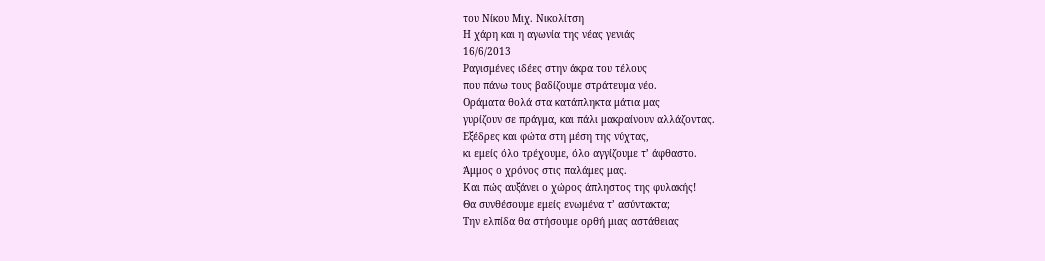του Νίκου Μιχ. Νικολίτση
Η χάρη και η αγωνία της νέας γενιάς
16/6/2013
Ραγισμένες ιδέες στην άκρα του τέλους
που πάνω τους βαδίζουμε στράτευμα νέο.
Οράματα θολά στα κατάπληκτα μάτια μας
γυρίζουν σε πράγμα, και πάλι μακραίνουν αλλάζοντας.
Εξέδρες και φώτα στη μέση της νύχτας,
κι εμείς όλο τρέχουμε, όλο αγγίζουμε τ’ άφθαστο.
Άμμος ο χρόνος στις παλάμες μας.
Και πώς αυξάνει ο χώρος άπληστος της φυλακής!
Θα συνθέσουμε εμείς ενωμένα τ’ ασύντακτα;
Την ελπίδα θα στήσουμε ορθή μιας αστάθειας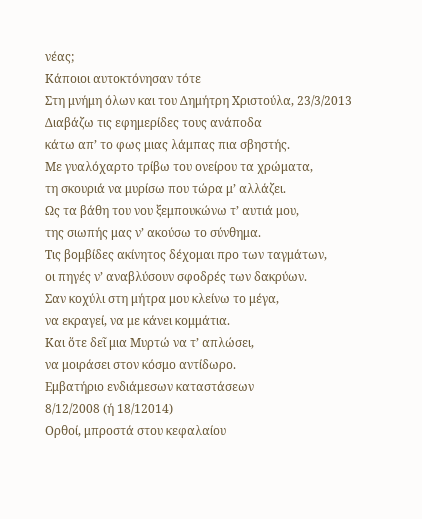νέας;
Κάποιοι αυτοκτόνησαν τότε
Στη μνήμη όλων και του Δημήτρη Χριστούλα, 23/3/2013
Διαβάζω τις εφημερίδες τους ανάποδα
κάτω απ’ το φως μιας λάμπας πια σβηστής.
Με γυαλόχαρτο τρίβω του ονείρου τα χρώματα,
τη σκουριά να μυρίσω που τώρα μ’ αλλάζει.
Ως τα βάθη του νου ξεμπουκώνω τ’ αυτιά μου,
της σιωπής μας ν’ ακούσω το σύνθημα.
Τις βομβίδες ακίνητος δέχομαι προ των ταγμάτων,
οι πηγές ν’ αναβλύσουν σφοδρές των δακρύων.
Σαν κοχύλι στη μήτρα μου κλείνω το μέγα,
να εκραγεί, να με κάνει κομμάτια.
Και ὅτε δεῖ μια Μυρτώ να τ’ απλώσει,
να μοιράσει στον κόσμο αντίδωρο.
Εμβατήριο ενδιάμεσων καταστάσεων
8/12/2008 (ή 18/12014)
Ορθοί, μπροστά στου κεφαλαίου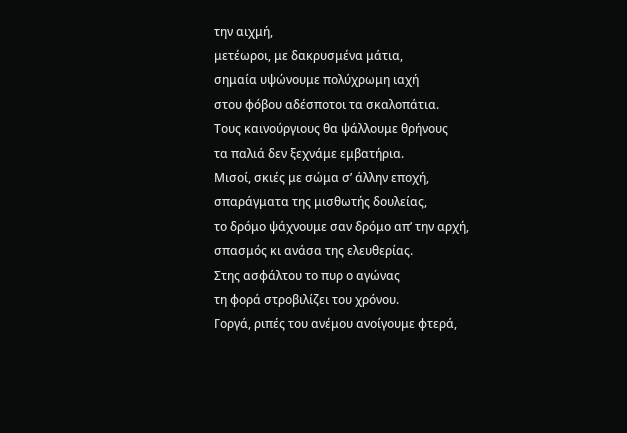την αιχμή,
μετέωροι, με δακρυσμένα μάτια,
σημαία υψώνουμε πολύχρωμη ιαχή
στου φόβου αδέσποτοι τα σκαλοπάτια.
Τους καινούργιους θα ψάλλουμε θρήνους
τα παλιά δεν ξεχνάμε εμβατήρια.
Μισοί, σκιές με σώμα σ’ άλλην εποχή,
σπαράγματα της μισθωτής δουλείας,
το δρόμο ψάχνουμε σαν δρόμο απ’ την αρχή,
σπασμός κι ανάσα της ελευθερίας.
Στης ασφάλτου το πυρ ο αγώνας
τη φορά στροβιλίζει του χρόνου.
Γοργά, ριπές του ανέμου ανοίγουμε φτερά,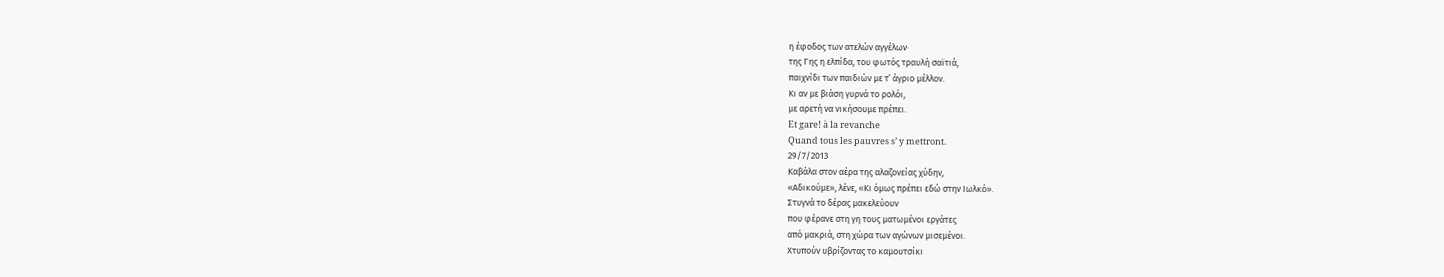η έφοδος των ατελών αγγέλων·
της Γης η ελπίδα, του φωτός τραυλή σαϊτιά,
παιχνίδι των παιδιών με τ’ άγριο μέλλον.
Κι αν με βιάση γυρνά το ρολόι,
με αρετή να νικήσουμε πρέπει.
Et gare! à la revanche
Quand tous les pauvres s’ y mettront.
29/7/2013
Καβάλα στον αέρα της αλαζονείας χύδην,
«Αδικούμε», λένε, «Κι όμως πρέπει εδώ στην Ιωλκό».
Στυγνά το δέρας μακελεύουν
που φέρανε στη γη τους ματωμένοι εργάτες
από μακριά, στη χώρα των αγώνων μισεμένοι.
Χτυπούν υβρίζοντας το καμουτσίκι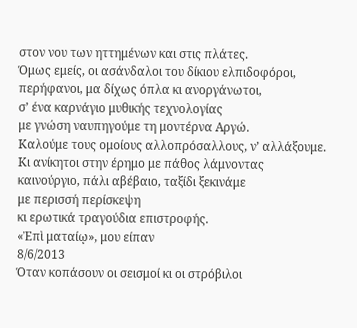στον νου των ηττημένων και στις πλάτες.
Όμως εμείς, οι ασάνδαλοι του δίκιου ελπιδοφόροι,
περήφανοι, μα δίχως όπλα κι ανοργάνωτοι,
σ’ ένα καρνάγιο μυθικής τεχνολογίας
με γνώση ναυπηγούμε τη μοντέρνα Αργώ.
Καλούμε τους ομοίους αλλοπρόσαλλους, ν’ αλλάξουμε.
Κι ανίκητοι στην έρημο με πάθος λάμνοντας
καινούργιο, πάλι αβέβαιο, ταξίδι ξεκινάμε
με περισσή περίσκεψη
κι ερωτικά τραγούδια επιστροφής.
«Ἐπὶ ματαίῳ», μου είπαν
8/6/2013
Όταν κοπάσουν οι σεισμοί κι οι στρόβιλοι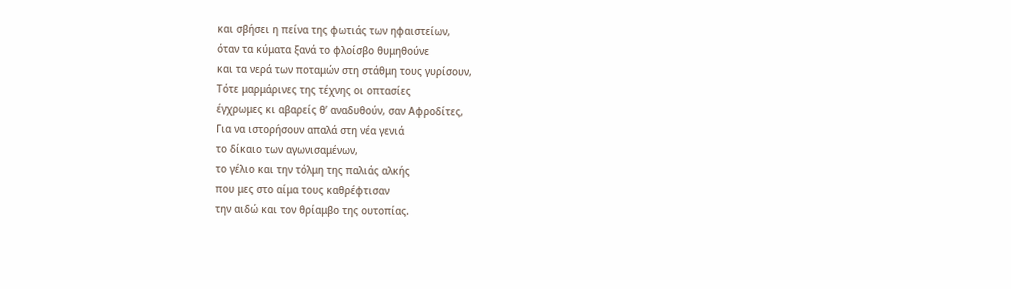και σβήσει η πείνα της φωτιάς των ηφαιστείων,
όταν τα κύματα ξανά το φλοίσβο θυμηθούνε
και τα νερά των ποταμών στη στάθμη τους γυρίσουν,
Τότε μαρμάρινες της τέχνης οι οπτασίες
έγχρωμες κι αβαρείς θ’ αναδυθούν, σαν Αφροδίτες,
Για να ιστορήσουν απαλά στη νέα γενιά
το δίκαιο των αγωνισαμένων,
το γέλιο και την τόλμη της παλιάς αλκής
που μες στο αίμα τους καθρέφτισαν
την αιδώ και τον θρίαμβο της ουτοπίας.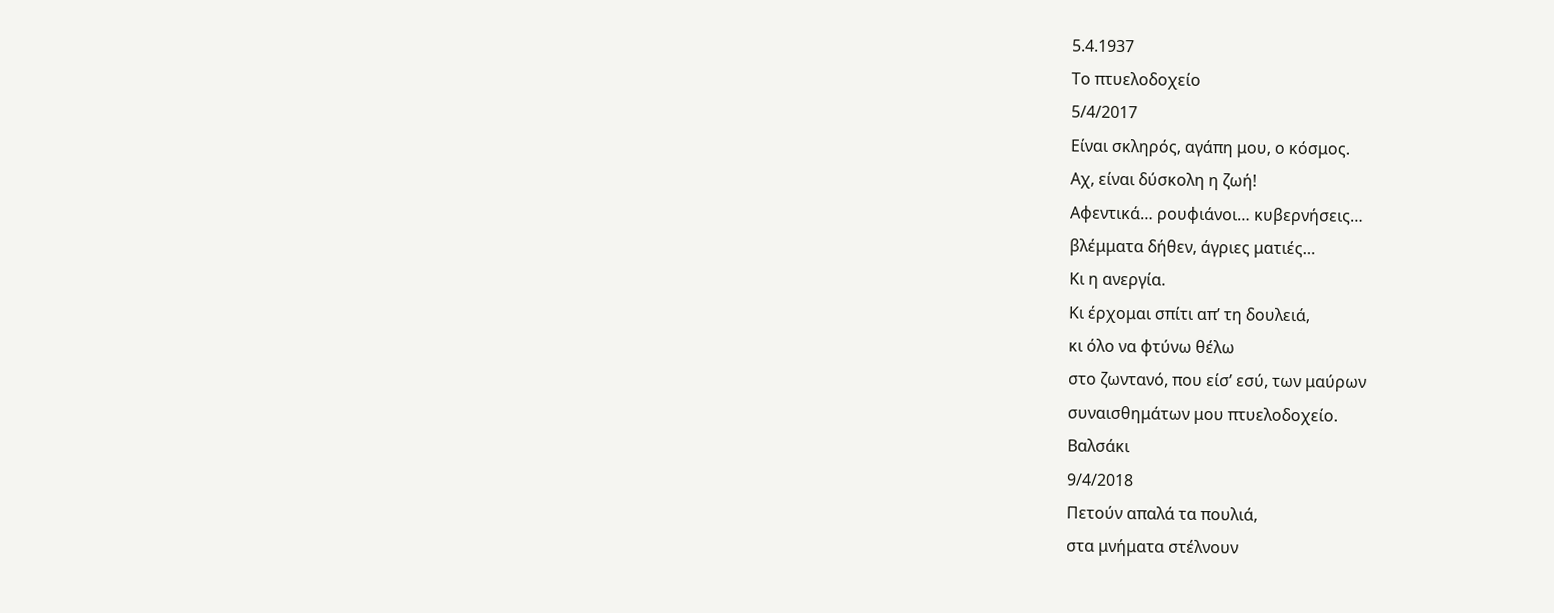5.4.1937
Το πτυελοδοχείο
5/4/2017
Είναι σκληρός, αγάπη μου, ο κόσμος.
Αχ, είναι δύσκολη η ζωή!
Αφεντικά… ρουφιάνοι… κυβερνήσεις…
βλέμματα δήθεν, άγριες ματιές…
Κι η ανεργία.
Κι έρχομαι σπίτι απ’ τη δουλειά,
κι όλο να φτύνω θέλω
στο ζωντανό, που είσ’ εσύ, των μαύρων
συναισθημάτων μου πτυελοδοχείο.
Βαλσάκι
9/4/2018
Πετούν απαλά τα πουλιά,
στα μνήματα στέλνουν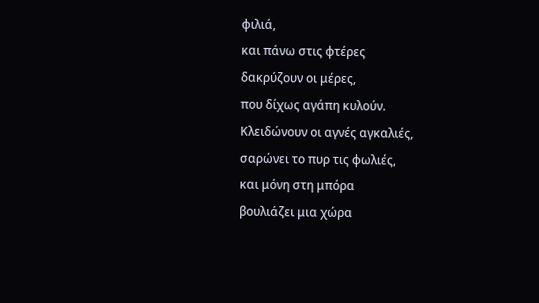φιλιά,
και πάνω στις φτέρες
δακρύζουν οι μέρες,
που δίχως αγάπη κυλούν.
Κλειδώνουν οι αγνές αγκαλιές,
σαρώνει το πυρ τις φωλιές,
και μόνη στη μπόρα
βουλιάζει μια χώρα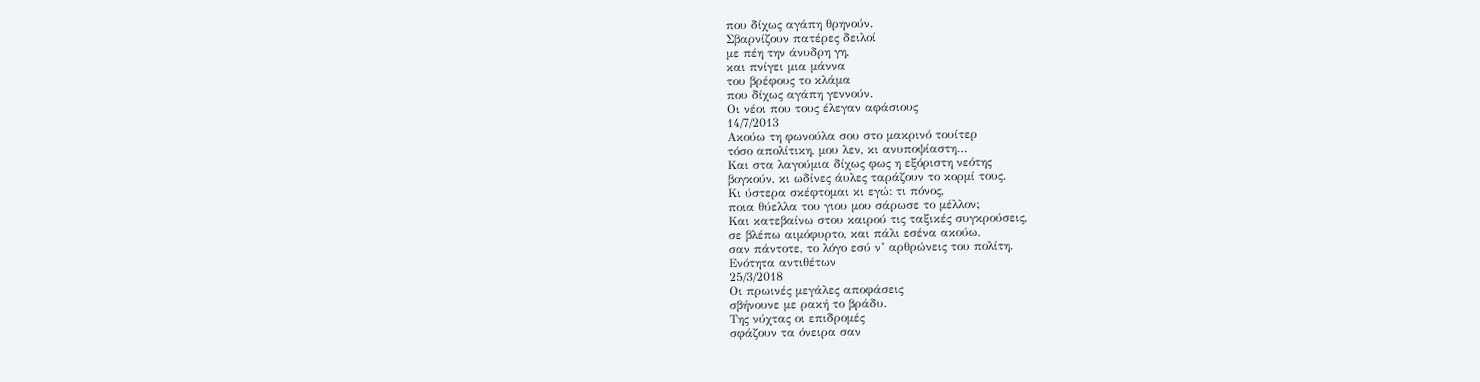που δίχως αγάπη θρηνούν.
Σβαρνίζουν πατέρες δειλοί
με πέη την άνυδρη γη,
και πνίγει μια μάννα
του βρέφους το κλάμα
που δίχως αγάπη γεννούν.
Οι νέοι που τους έλεγαν αφάσιους
14/7/2013
Ακούω τη φωνούλα σου στο μακρινό τουίτερ
τόσο απολίτικη, μου λεν, κι ανυποψίαστη…
Και στα λαγούμια δίχως φως η εξόριστη νεότης
βογκούν, κι ωδίνες άυλες ταράζουν το κορμί τους.
Κι ύστερα σκέφτομαι κι εγώ: τι πόνος,
ποια θύελλα του γιου μου σάρωσε το μέλλον;
Και κατεβαίνω στου καιρού τις ταξικές συγκρούσεις,
σε βλέπω αιμόφυρτο, και πάλι εσένα ακούω,
σαν πάντοτε, το λόγο εσύ ν’ αρθρώνεις του πολίτη.
Ενότητα αντιθέτων
25/3/2018
Οι πρωινές μεγάλες αποφάσεις
σβήνουνε με ρακή το βράδυ.
Της νύχτας οι επιδρομές
σφάζουν τα όνειρα σαν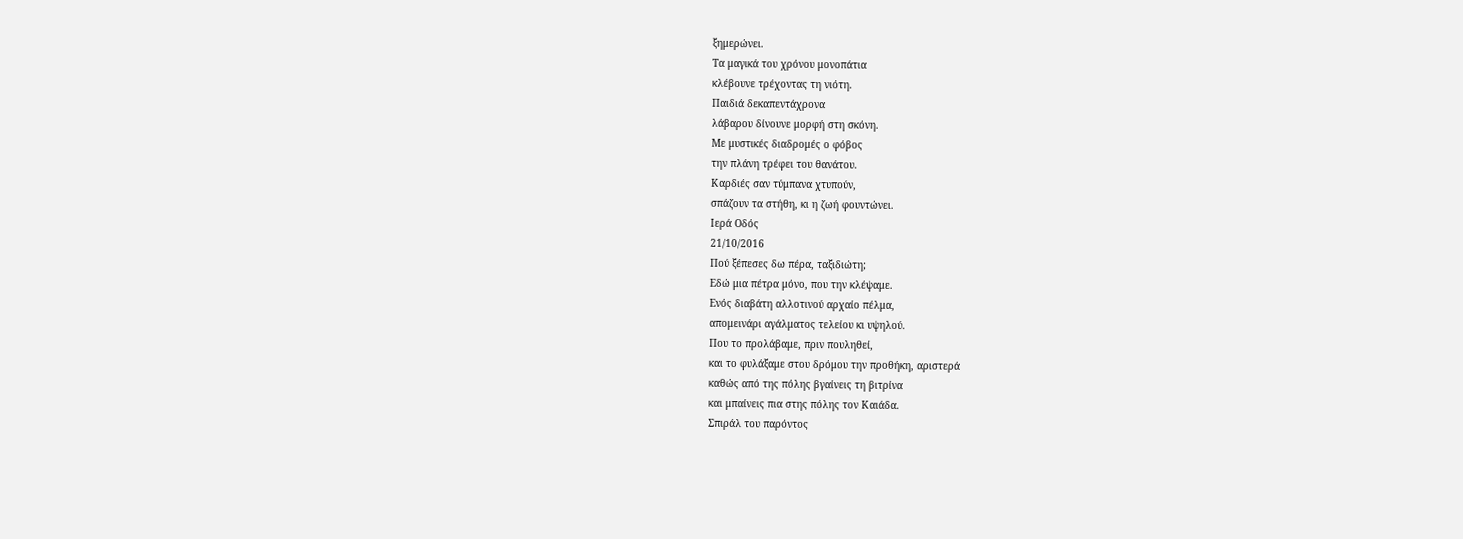ξημερώνει.
Τα μαγικά του χρόνου μονοπάτια
κλέβουνε τρέχοντας τη νιότη.
Παιδιά δεκαπεντάχρονα
λάβαρου δίνουνε μορφή στη σκόνη.
Με μυστικές διαδρομές ο φόβος
την πλάνη τρέφει του θανάτου.
Καρδιές σαν τύμπανα χτυπούν,
σπάζουν τα στήθη, κι η ζωή φουντώνει.
Ιερά Οδός
21/10/2016
Πού ξέπεσες δω πέρα, ταξιδιώτη;
Εδώ μια πέτρα μόνο, που την κλέψαμε.
Ενός διαβάτη αλλοτινού αρχαίο πέλμα,
απομεινάρι αγάλματος τελείου κι υψηλού.
Που το προλάβαμε, πριν πουληθεί,
και το φυλάξαμε στου δρόμου την προθήκη, αριστερά
καθώς από της πόλης βγαίνεις τη βιτρίνα
και μπαίνεις πια στης πόλης τον Καιάδα.
Σπιράλ του παρόντος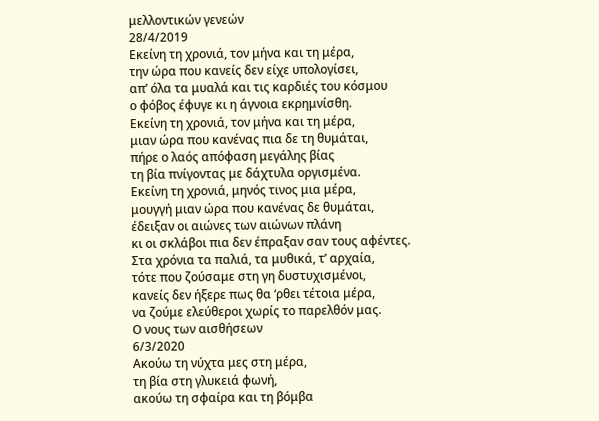μελλοντικών γενεών
28/4/2019
Εκείνη τη χρονιά, τον μήνα και τη μέρα,
την ώρα που κανείς δεν είχε υπολογίσει,
απ’ όλα τα μυαλά και τις καρδιές του κόσμου
ο φόβος έφυγε κι η άγνοια εκρημνίσθη.
Εκείνη τη χρονιά, τον μήνα και τη μέρα,
μιαν ώρα που κανένας πια δε τη θυμάται,
πήρε ο λαός απόφαση μεγάλης βίας
τη βία πνίγοντας με δάχτυλα οργισμένα.
Εκείνη τη χρονιά, μηνός τινος μια μέρα,
μουγγή μιαν ώρα που κανένας δε θυμάται,
έδειξαν οι αιώνες των αιώνων πλάνη
κι οι σκλάβοι πια δεν έπραξαν σαν τους αφέντες.
Στα χρόνια τα παλιά, τα μυθικά, τ’ αρχαία,
τότε που ζούσαμε στη γη δυστυχισμένοι,
κανείς δεν ήξερε πως θα ‘ρθει τέτοια μέρα,
να ζούμε ελεύθεροι χωρίς το παρελθόν μας.
Ο νους των αισθήσεων
6/3/2020
Ακούω τη νύχτα μες στη μέρα,
τη βία στη γλυκειά φωνή,
ακούω τη σφαίρα και τη βόμβα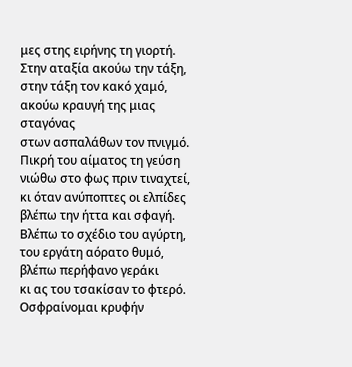μες στης ειρήνης τη γιορτή.
Στην αταξία ακούω την τάξη,
στην τάξη τον κακό χαμό,
ακούω κραυγή της μιας σταγόνας
στων ασπαλάθων τον πνιγμό.
Πικρή του αίματος τη γεύση
νιώθω στο φως πριν τιναχτεί,
κι όταν ανύποπτες οι ελπίδες
βλέπω την ήττα και σφαγή.
Βλέπω το σχέδιο του αγύρτη,
του εργάτη αόρατο θυμό,
βλέπω περήφανο γεράκι
κι ας του τσακίσαν το φτερό.
Οσφραίνομαι κρυφήν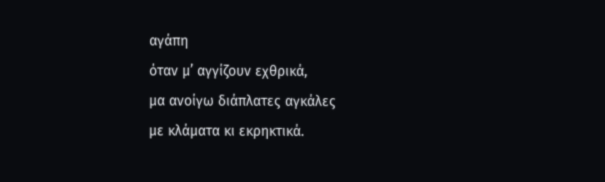αγάπη
όταν μ’ αγγίζουν εχθρικά,
μα ανοίγω διάπλατες αγκάλες
με κλάματα κι εκρηκτικά.